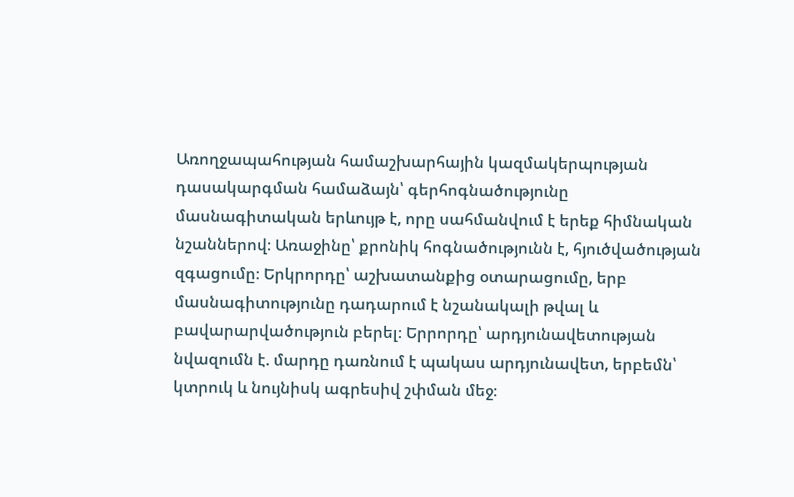Առողջապահության համաշխարհային կազմակերպության դասակարգման համաձայն՝ գերհոգնածությունը մասնագիտական երևույթ է, որը սահմանվում է երեք հիմնական նշաններով։ Առաջինը՝ քրոնիկ հոգնածությունն է, հյուծվածության զգացումը։ Երկրորդը՝ աշխատանքից օտարացումը, երբ մասնագիտությունը դադարում է նշանակալի թվալ և բավարարվածություն բերել։ Երրորդը՝ արդյունավետության նվազումն է. մարդը դառնում է պակաս արդյունավետ, երբեմն՝ կտրուկ և նույնիսկ ագրեսիվ շփման մեջ։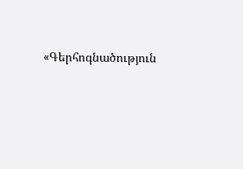«Գերհոգնածություն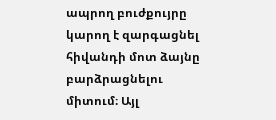ապրող բուժքույրը կարող է զարգացնել հիվանդի մոտ ձայնը բարձրացնելու միտում։ Այլ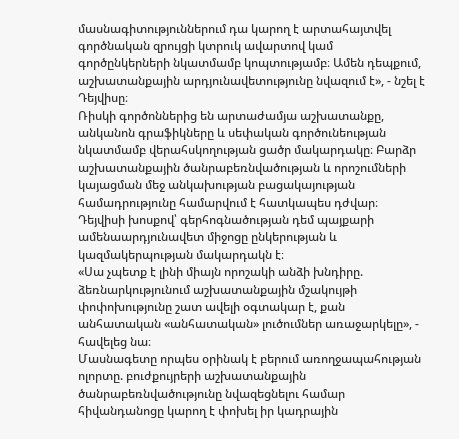մասնագիտություններում դա կարող է արտահայտվել գործնական զրույցի կտրուկ ավարտով կամ գործընկերների նկատմամբ կոպտությամբ։ Ամեն դեպքում, աշխատանքային արդյունավետությունը նվազում է», - նշել է Դեյվիսը։
Ռիսկի գործոններից են արտաժամյա աշխատանքը, անկանոն գրաֆիկները և սեփական գործունեության նկատմամբ վերահսկողության ցածր մակարդակը։ Բարձր աշխատանքային ծանրաբեռնվածության և որոշումների կայացման մեջ անկախության բացակայության համադրությունը համարվում է հատկապես դժվար։ Դեյվիսի խոսքով՝ գերհոգնածության դեմ պայքարի ամենաարդյունավետ միջոցը ընկերության և կազմակերպության մակարդակն է։
«Սա չպետք է լինի միայն որոշակի անձի խնդիրը. ձեռնարկությունում աշխատանքային մշակույթի փոփոխությունը շատ ավելի օգտակար է, քան անհատական «անհատական» լուծումներ առաջարկելը», - հավելեց նա։
Մասնագետը որպես օրինակ է բերում առողջապահության ոլորտը. բուժքույրերի աշխատանքային ծանրաբեռնվածությունը նվազեցնելու համար հիվանդանոցը կարող է փոխել իր կադրային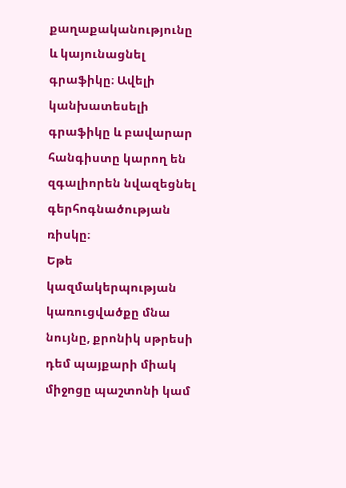քաղաքականությունը և կայունացնել գրաֆիկը։ Ավելի կանխատեսելի գրաֆիկը և բավարար հանգիստը կարող են զգալիորեն նվազեցնել գերհոգնածության ռիսկը։
Եթե կազմակերպության կառուցվածքը մնա նույնը, քրոնիկ սթրեսի դեմ պայքարի միակ միջոցը պաշտոնի կամ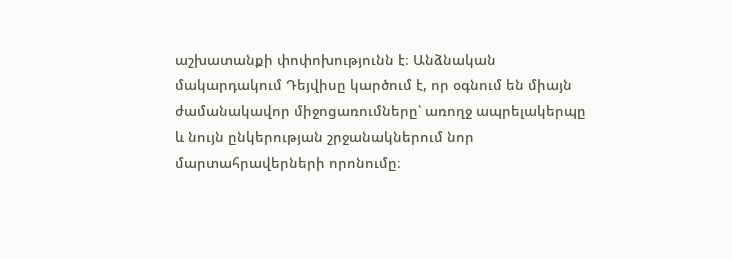աշխատանքի փոփոխությունն է։ Անձնական մակարդակում Դեյվիսը կարծում է, որ օգնում են միայն ժամանակավոր միջոցառումները՝ առողջ ապրելակերպը և նույն ընկերության շրջանակներում նոր մարտահրավերների որոնումը։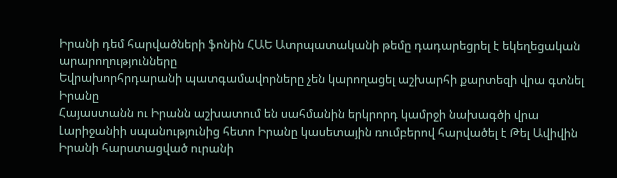Իրանի դեմ հարվածների ֆոնին ՀԱԵ Ատրպատականի թեմը դադարեցրել է եկեղեցական արարողությունները
Եվրախորհրդարանի պատգամավորները չեն կարողացել աշխարհի քարտեզի վրա գտնել Իրանը
Հայաստանն ու Իրանն աշխատում են սահմանին երկրորդ կամրջի նախագծի վրա
Լարիջանիի սպանությունից հետո Իրանը կասետային ռումբերով հարվածել է Թել Ավիվին
Իրանի հարստացված ուրանի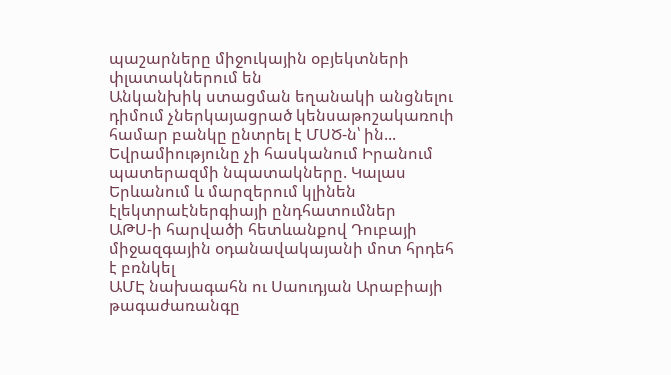պաշարները միջուկային օբյեկտների փլատակներում են
Անկանխիկ ստացման եղանակի անցնելու դիմում չներկայացրած կենսաթոշակառուի համար բանկը ընտրել է ՄՍԾ-ն՝ ին...
Եվրամիությունը չի հասկանում Իրանում պատերազմի նպատակները. Կալաս
Երևանում և մարզերում կլինեն էլեկտրաէներգիայի ընդհատումներ
ԱԹՍ-ի հարվածի հետևանքով Դուբայի միջազգային օդանավակայանի մոտ հրդեհ է բռնկել
ԱՄԷ նախագահն ու Սաուդյան Արաբիայի թագաժառանգը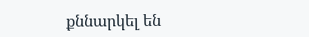քննարկել են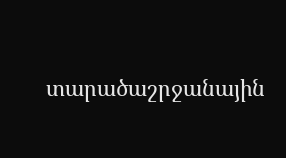տարածաշրջանային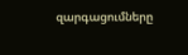զարգացումները